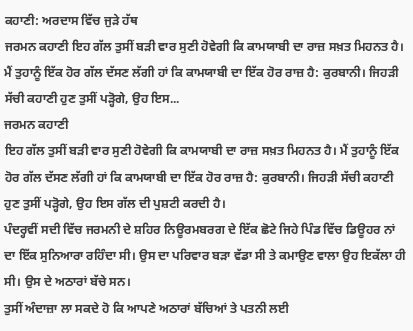ਕਹਾਣੀ: ਅਰਦਾਸ ਵਿੱਚ ਜੁੜੇ ਹੱਥ
ਜਰਮਨ ਕਹਾਣੀ ਇਹ ਗੱਲ ਤੁਸੀਂ ਬੜੀ ਵਾਰ ਸੁਣੀ ਹੋਵੇਗੀ ਕਿ ਕਾਮਯਾਬੀ ਦਾ ਰਾਜ਼ ਸਖ਼ਤ ਮਿਹਨਤ ਹੈ। ਮੈਂ ਤੁਹਾਨੂੰ ਇੱਕ ਹੋਰ ਗੱਲ ਦੱਸਣ ਲੱਗੀ ਹਾਂ ਕਿ ਕਾਮਯਾਬੀ ਦਾ ਇੱਕ ਹੋਰ ਰਾਜ਼ ਹੈ: ਕੁਰਬਾਨੀ। ਜਿਹੜੀ ਸੱਚੀ ਕਹਾਣੀ ਹੁਣ ਤੁਸੀਂ ਪੜ੍ਹੋਗੇ, ਉਹ ਇਸ...
ਜਰਮਨ ਕਹਾਣੀ
ਇਹ ਗੱਲ ਤੁਸੀਂ ਬੜੀ ਵਾਰ ਸੁਣੀ ਹੋਵੇਗੀ ਕਿ ਕਾਮਯਾਬੀ ਦਾ ਰਾਜ਼ ਸਖ਼ਤ ਮਿਹਨਤ ਹੈ। ਮੈਂ ਤੁਹਾਨੂੰ ਇੱਕ ਹੋਰ ਗੱਲ ਦੱਸਣ ਲੱਗੀ ਹਾਂ ਕਿ ਕਾਮਯਾਬੀ ਦਾ ਇੱਕ ਹੋਰ ਰਾਜ਼ ਹੈ: ਕੁਰਬਾਨੀ। ਜਿਹੜੀ ਸੱਚੀ ਕਹਾਣੀ ਹੁਣ ਤੁਸੀਂ ਪੜ੍ਹੋਗੇ, ਉਹ ਇਸ ਗੱਲ ਦੀ ਪੁਸ਼ਟੀ ਕਰਦੀ ਹੈ।
ਪੰਦਰ੍ਹਵੀਂ ਸਦੀ ਵਿੱਚ ਜਰਮਨੀ ਦੇ ਸ਼ਹਿਰ ਨਿਊਰਮਬਰਗ ਦੇ ਇੱਕ ਛੋਟੇ ਜਿਹੇ ਪਿੰਡ ਵਿੱਚ ਡਿਊਹਰ ਨਾਂ ਦਾ ਇੱਕ ਸੁਨਿਆਰਾ ਰਹਿੰਦਾ ਸੀ। ਉਸ ਦਾ ਪਰਿਵਾਰ ਬੜਾ ਵੱਡਾ ਸੀ ਤੇ ਕਮਾਉਣ ਵਾਲਾ ਉਹ ਇਕੱਲਾ ਹੀ ਸੀ। ਉਸ ਦੇ ਅਠਾਰਾਂ ਬੱਚੇ ਸਨ।
ਤੁਸੀਂ ਅੰਦਾਜ਼ਾ ਲਾ ਸਕਦੇ ਹੋ ਕਿ ਆਪਣੇ ਅਠਾਰਾਂ ਬੱਚਿਆਂ ਤੇ ਪਤਨੀ ਲਈ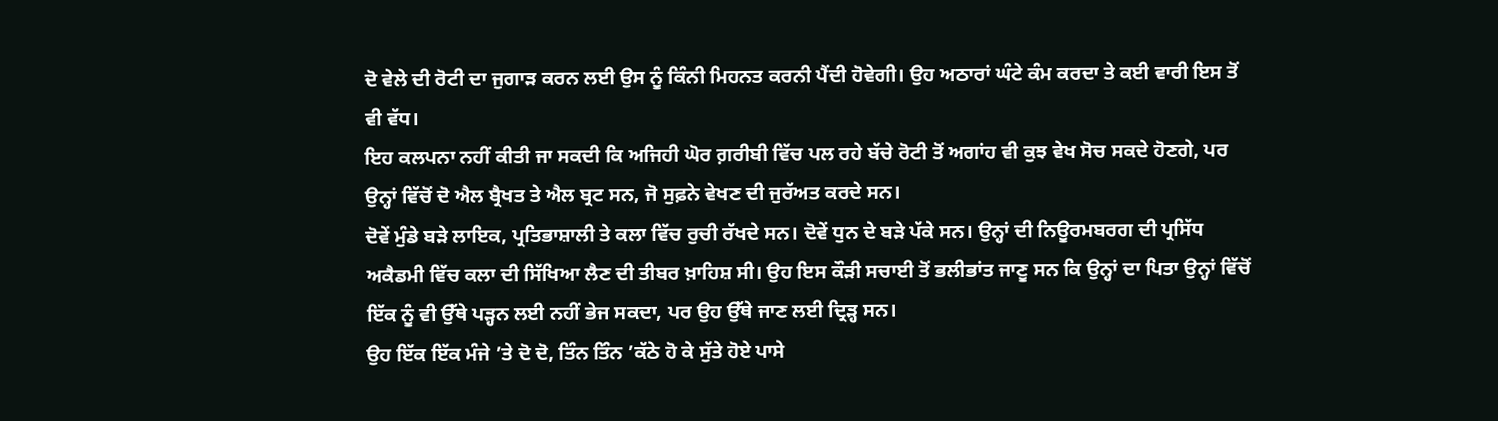ਦੋ ਵੇਲੇ ਦੀ ਰੋਟੀ ਦਾ ਜੁਗਾੜ ਕਰਨ ਲਈ ਉਸ ਨੂੰ ਕਿੰਨੀ ਮਿਹਨਤ ਕਰਨੀ ਪੈਂਦੀ ਹੋਵੇਗੀ। ਉਹ ਅਠਾਰਾਂ ਘੰਟੇ ਕੰਮ ਕਰਦਾ ਤੇ ਕਈ ਵਾਰੀ ਇਸ ਤੋਂ ਵੀ ਵੱਧ।
ਇਹ ਕਲਪਨਾ ਨਹੀਂ ਕੀਤੀ ਜਾ ਸਕਦੀ ਕਿ ਅਜਿਹੀ ਘੋਰ ਗ਼ਰੀਬੀ ਵਿੱਚ ਪਲ ਰਹੇ ਬੱਚੇ ਰੋਟੀ ਤੋਂ ਅਗਾਂਹ ਵੀ ਕੁਝ ਵੇਖ ਸੋਚ ਸਕਦੇ ਹੋਣਗੇ, ਪਰ ਉਨ੍ਹਾਂ ਵਿੱਚੋਂ ਦੋ ਐਲ ਬ੍ਰੈਖਤ ਤੇ ਐਲ ਬ੍ਰਟ ਸਨ, ਜੋ ਸੁਫ਼ਨੇ ਵੇਖਣ ਦੀ ਜੁਰੱਅਤ ਕਰਦੇ ਸਨ।
ਦੋਵੇਂ ਮੁੰਡੇ ਬੜੇ ਲਾਇਕ, ਪ੍ਰਤਿਭਾਸ਼ਾਲੀ ਤੇ ਕਲਾ ਵਿੱਚ ਰੁਚੀ ਰੱਖਦੇ ਸਨ। ਦੋਵੇਂ ਧੁਨ ਦੇ ਬੜੇ ਪੱਕੇ ਸਨ। ਉਨ੍ਹਾਂ ਦੀ ਨਿਊਰਮਬਰਗ ਦੀ ਪ੍ਰਸਿੱਧ ਅਕੈਡਮੀ ਵਿੱਚ ਕਲਾ ਦੀ ਸਿੱਖਿਆ ਲੈਣ ਦੀ ਤੀਬਰ ਖ਼ਾਹਿਸ਼ ਸੀ। ਉਹ ਇਸ ਕੌੜੀ ਸਚਾਈ ਤੋਂ ਭਲੀਭਾਂਤ ਜਾਣੂ ਸਨ ਕਿ ਉਨ੍ਹਾਂ ਦਾ ਪਿਤਾ ਉਨ੍ਹਾਂ ਵਿੱਚੋਂ ਇੱਕ ਨੂੰ ਵੀ ਉੱਥੇ ਪੜ੍ਹਨ ਲਈ ਨਹੀਂ ਭੇਜ ਸਕਦਾ, ਪਰ ਉਹ ਉੱਥੇ ਜਾਣ ਲਈ ਦ੍ਰਿੜ੍ਹ ਸਨ।
ਉਹ ਇੱਕ ਇੱਕ ਮੰਜੇ ’ਤੇ ਦੋ ਦੋ, ਤਿੰਨ ਤਿੰਨ ’ਕੱਠੇ ਹੋ ਕੇ ਸੁੱਤੇ ਹੋਏ ਪਾਸੇ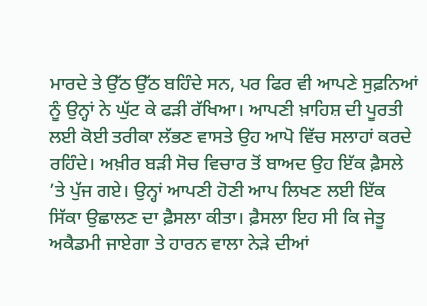ਮਾਰਦੇ ਤੇ ਉੱਠ ਉੱਠ ਬਹਿੰਦੇ ਸਨ, ਪਰ ਫਿਰ ਵੀ ਆਪਣੇ ਸੁਫ਼ਨਿਆਂ ਨੂੰ ਉਨ੍ਹਾਂ ਨੇ ਘੁੱਟ ਕੇ ਫੜੀ ਰੱਖਿਆ। ਆਪਣੀ ਖ਼ਾਹਿਸ਼ ਦੀ ਪੂਰਤੀ ਲਈ ਕੋਈ ਤਰੀਕਾ ਲੱਭਣ ਵਾਸਤੇ ਉਹ ਆਪੋ ਵਿੱਚ ਸਲਾਹਾਂ ਕਰਦੇ ਰਹਿੰਦੇ। ਅਖ਼ੀਰ ਬੜੀ ਸੋਚ ਵਿਚਾਰ ਤੋਂ ਬਾਅਦ ਉਹ ਇੱਕ ਫ਼ੈਸਲੇ ’ਤੇ ਪੁੱਜ ਗਏ। ਉਨ੍ਹਾਂ ਆਪਣੀ ਹੋਣੀ ਆਪ ਲਿਖਣ ਲਈ ਇੱਕ ਸਿੱਕਾ ਉਛਾਲਣ ਦਾ ਫ਼ੈਸਲਾ ਕੀਤਾ। ਫ਼ੈਸਲਾ ਇਹ ਸੀ ਕਿ ਜੇਤੂ ਅਕੈਡਮੀ ਜਾਏਗਾ ਤੇ ਹਾਰਨ ਵਾਲਾ ਨੇੜੇ ਦੀਆਂ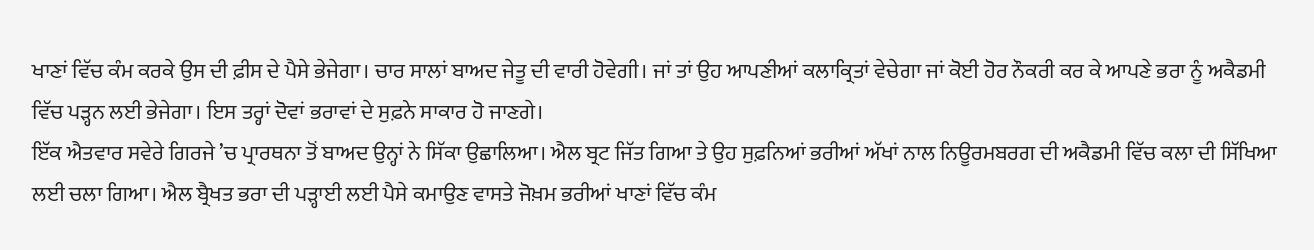ਖਾਣਾਂ ਵਿੱਚ ਕੰਮ ਕਰਕੇ ਉਸ ਦੀ ਫ਼ੀਸ ਦੇ ਪੈਸੇ ਭੇਜੇਗਾ। ਚਾਰ ਸਾਲਾਂ ਬਾਅਦ ਜੇਤੂ ਦੀ ਵਾਰੀ ਹੋਵੇਗੀ। ਜਾਂ ਤਾਂ ਉਹ ਆਪਣੀਆਂ ਕਲਾਕ੍ਰਿਤਾਂ ਵੇਚੇਗਾ ਜਾਂ ਕੋਈ ਹੋਰ ਨੌਕਰੀ ਕਰ ਕੇ ਆਪਣੇ ਭਰਾ ਨੂੰ ਅਕੈਡਮੀ ਵਿੱਚ ਪੜ੍ਹਨ ਲਈ ਭੇਜੇਗਾ। ਇਸ ਤਰ੍ਹਾਂ ਦੋਵਾਂ ਭਰਾਵਾਂ ਦੇ ਸੁਫ਼ਨੇ ਸਾਕਾਰ ਹੋ ਜਾਣਗੇ।
ਇੱਕ ਐਤਵਾਰ ਸਵੇਰੇ ਗਿਰਜੇ ’ਚ ਪ੍ਰਾਰਥਨਾ ਤੋਂ ਬਾਅਦ ਉਨ੍ਹਾਂ ਨੇ ਸਿੱਕਾ ਉਛਾਲਿਆ। ਐਲ ਬ੍ਰਟ ਜਿੱਤ ਗਿਆ ਤੇ ਉਹ ਸੁਫ਼ਨਿਆਂ ਭਰੀਆਂ ਅੱਖਾਂ ਨਾਲ ਨਿਊਰਮਬਰਗ ਦੀ ਅਕੈਡਮੀ ਵਿੱਚ ਕਲਾ ਦੀ ਸਿੱਖਿਆ ਲਈ ਚਲਾ ਗਿਆ। ਐਲ ਬ੍ਰੈਖਤ ਭਰਾ ਦੀ ਪੜ੍ਹਾਈ ਲਈ ਪੈਸੇ ਕਮਾਉਣ ਵਾਸਤੇ ਜੋਖ਼ਮ ਭਰੀਆਂ ਖਾਣਾਂ ਵਿੱਚ ਕੰਮ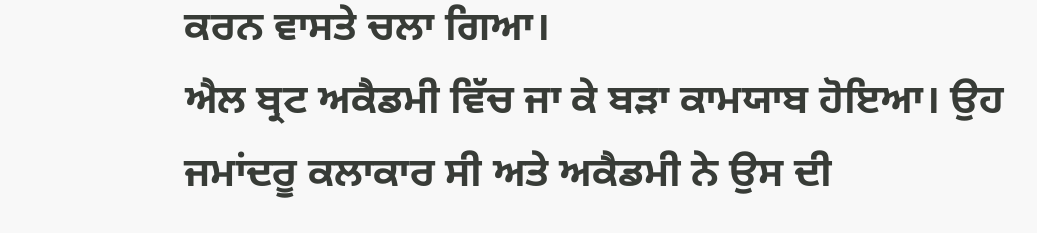ਕਰਨ ਵਾਸਤੇ ਚਲਾ ਗਿਆ।
ਐਲ ਬ੍ਰਟ ਅਕੈਡਮੀ ਵਿੱਚ ਜਾ ਕੇ ਬੜਾ ਕਾਮਯਾਬ ਹੋਇਆ। ਉਹ ਜਮਾਂਦਰੂ ਕਲਾਕਾਰ ਸੀ ਅਤੇ ਅਕੈਡਮੀ ਨੇ ਉਸ ਦੀ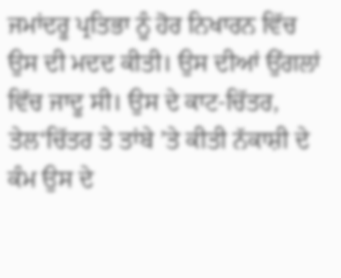ਜਮਾਂਦਰੂ ਪ੍ਰਤਿਭਾ ਨੂੰ ਹੋਰ ਨਿਖਾਰਨ ਵਿੱਚ ਉਸ ਦੀ ਮਦਦ ਕੀਤੀ। ਉਸ ਦੀਆਂ ਉਂਗਲਾਂ ਵਿੱਚ ਜਾਦੂ ਸੀ। ਉਸ ਦੇ ਕਾਟ-ਚਿੱਤਰ, ਤੇਲ‘ਚਿੱਤਰ ਤੇ ਤਾਂਬੇ ’ਤੇ ਕੀਤੀ ਨੱਕਾਸ਼ੀ ਦੇ ਕੰਮ ਉਸ ਦੇ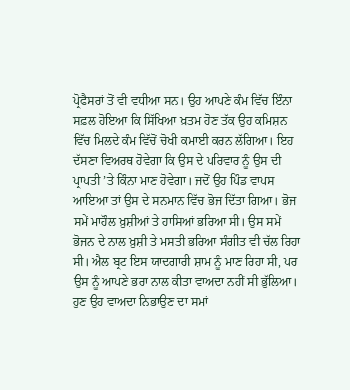ਪ੍ਰੋਫੈਸਰਾਂ ਤੋਂ ਵੀ ਵਧੀਆ ਸਨ। ਉਹ ਆਪਣੇ ਕੰਮ ਵਿੱਚ ਇੰਨਾ ਸਫ਼ਲ ਹੋਇਆ ਕਿ ਸਿੱਖਿਆ ਖ਼ਤਮ ਹੋਣ ਤੱਕ ਉਹ ਕਮਿਸ਼ਨ ਵਿੱਚ ਮਿਲਦੇ ਕੰਮ ਵਿੱਚੋਂ ਚੋਖੀ ਕਮਾਈ ਕਰਨ ਲੱਗਿਆ। ਇਹ ਦੱਸਣਾ ਵਿਅਰਥ ਹੋਵੇਗਾ ਕਿ ਉਸ ਦੇ ਪਰਿਵਾਰ ਨੂੰ ਉਸ ਦੀ ਪ੍ਰਾਪਤੀ ’ਤੇ ਕਿੰਨਾ ਮਾਣ ਹੋਵੇਗਾ। ਜਦੋਂ ਉਹ ਪਿੰਡ ਵਾਪਸ ਆਇਆ ਤਾਂ ਉਸ ਦੇ ਸਨਮਾਨ ਵਿੱਚ ਭੋਜ ਦਿੱਤਾ ਗਿਆ। ਭੋਜ ਸਮੇਂ ਮਾਹੌਲ ਖ਼ੁਸ਼ੀਆਂ ਤੇ ਹਾਸਿਆਂ ਭਰਿਆ ਸੀ। ਉਸ ਸਮੇਂ ਭੋਜਨ ਦੇ ਨਾਲ ਖ਼ੁਸ਼ੀ ਤੇ ਮਸਤੀ ਭਰਿਆ ਸੰਗੀਤ ਵੀ ਚੱਲ ਰਿਹਾ ਸੀ। ਐਲ ਬ੍ਰਟ ਇਸ ਯਾਦਗਾਰੀ ਸ਼ਾਮ ਨੂੰ ਮਾਣ ਰਿਹਾ ਸੀ, ਪਰ ਉਸ ਨੂੰ ਆਪਣੇ ਭਰਾ ਨਾਲ ਕੀਤਾ ਵਾਅਦਾ ਨਹੀਂ ਸੀ ਭੁੱਲਿਆ। ਹੁਣ ਉਹ ਵਾਅਦਾ ਨਿਭਾਉਣ ਦਾ ਸਮਾਂ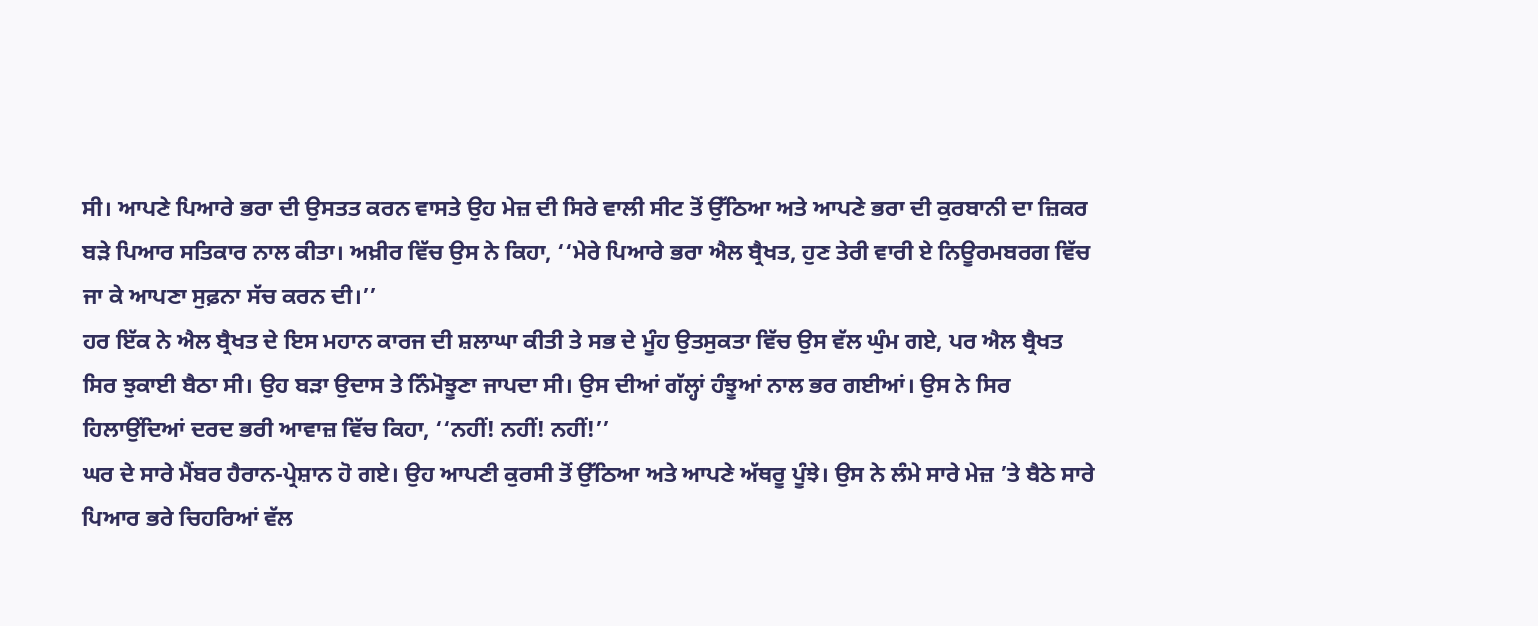ਸੀ। ਆਪਣੇ ਪਿਆਰੇ ਭਰਾ ਦੀ ਉਸਤਤ ਕਰਨ ਵਾਸਤੇ ਉਹ ਮੇਜ਼ ਦੀ ਸਿਰੇ ਵਾਲੀ ਸੀਟ ਤੋਂ ਉੱਠਿਆ ਅਤੇ ਆਪਣੇ ਭਰਾ ਦੀ ਕੁਰਬਾਨੀ ਦਾ ਜ਼ਿਕਰ ਬੜੇ ਪਿਆਰ ਸਤਿਕਾਰ ਨਾਲ ਕੀਤਾ। ਅਖ਼ੀਰ ਵਿੱਚ ਉਸ ਨੇ ਕਿਹਾ, ‘‘ਮੇਰੇ ਪਿਆਰੇ ਭਰਾ ਐਲ ਬ੍ਰੈਖਤ, ਹੁਣ ਤੇਰੀ ਵਾਰੀ ਏ ਨਿਊਰਮਬਰਗ ਵਿੱਚ ਜਾ ਕੇ ਆਪਣਾ ਸੁਫ਼ਨਾ ਸੱਚ ਕਰਨ ਦੀ।’’
ਹਰ ਇੱਕ ਨੇ ਐਲ ਬ੍ਰੈਖਤ ਦੇ ਇਸ ਮਹਾਨ ਕਾਰਜ ਦੀ ਸ਼ਲਾਘਾ ਕੀਤੀ ਤੇ ਸਭ ਦੇ ਮੂੰਹ ਉਤਸੁਕਤਾ ਵਿੱਚ ਉਸ ਵੱਲ ਘੁੰਮ ਗਏ, ਪਰ ਐਲ ਬ੍ਰੈਖਤ ਸਿਰ ਝੁਕਾਈ ਬੈਠਾ ਸੀ। ਉਹ ਬੜਾ ਉਦਾਸ ਤੇ ਨਿੰਮੋਝੂਣਾ ਜਾਪਦਾ ਸੀ। ਉਸ ਦੀਆਂ ਗੱਲ੍ਹਾਂ ਹੰਝੂਆਂ ਨਾਲ ਭਰ ਗਈਆਂ। ਉਸ ਨੇ ਸਿਰ ਹਿਲਾਉਂਦਿਆਂ ਦਰਦ ਭਰੀ ਆਵਾਜ਼ ਵਿੱਚ ਕਿਹਾ, ‘‘ਨਹੀਂ! ਨਹੀਂ! ਨਹੀਂ!’’
ਘਰ ਦੇ ਸਾਰੇ ਮੈਂਬਰ ਹੈਰਾਨ-ਪ੍ਰੇਸ਼ਾਨ ਹੋ ਗਏ। ਉਹ ਆਪਣੀ ਕੁਰਸੀ ਤੋਂ ਉੱਠਿਆ ਅਤੇ ਆਪਣੇ ਅੱਥਰੂ ਪੂੰਝੇ। ਉਸ ਨੇ ਲੰਮੇ ਸਾਰੇ ਮੇਜ਼ ’ਤੇ ਬੈਠੇ ਸਾਰੇ ਪਿਆਰ ਭਰੇ ਚਿਹਰਿਆਂ ਵੱਲ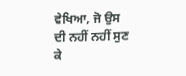ਵੇਖਿਆ, ਜੋ ਉਸ ਦੀ ਨਹੀਂ ਨਹੀਂ ਸੁਣ ਕੇ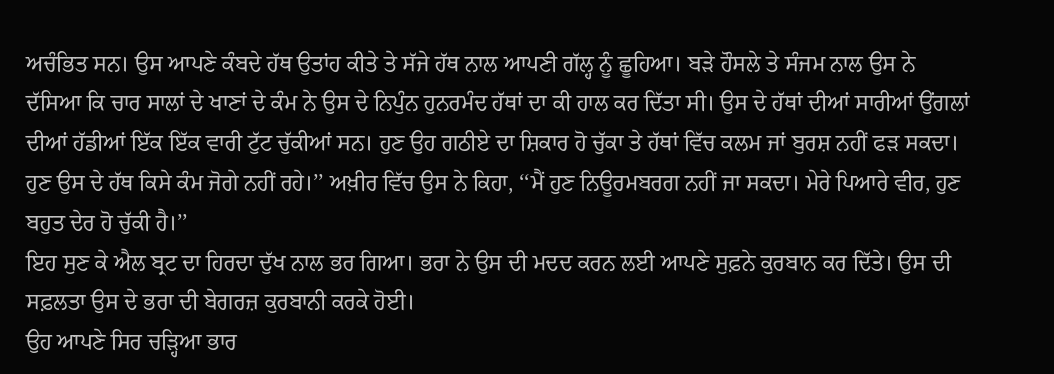ਅਚੰਭਿਤ ਸਨ। ਉਸ ਆਪਣੇ ਕੰਬਦੇ ਹੱਥ ਉਤਾਂਹ ਕੀਤੇ ਤੇ ਸੱਜੇ ਹੱਥ ਨਾਲ ਆਪਣੀ ਗੱਲ੍ਹ ਨੂੰ ਛੂਹਿਆ। ਬੜੇ ਹੌਸਲੇ ਤੇ ਸੰਜਮ ਨਾਲ ਉਸ ਨੇ ਦੱਸਿਆ ਕਿ ਚਾਰ ਸਾਲਾਂ ਦੇ ਖਾਣਾਂ ਦੇ ਕੰਮ ਨੇ ਉਸ ਦੇ ਨਿਪੁੰਨ ਹੁਨਰਮੰਦ ਹੱਥਾਂ ਦਾ ਕੀ ਹਾਲ ਕਰ ਦਿੱਤਾ ਸੀ। ਉਸ ਦੇ ਹੱਥਾਂ ਦੀਆਂ ਸਾਰੀਆਂ ਉਂਗਲਾਂ ਦੀਆਂ ਹੱਡੀਆਂ ਇੱਕ ਇੱਕ ਵਾਰੀ ਟੁੱਟ ਚੁੱਕੀਆਂ ਸਨ। ਹੁਣ ਉਹ ਗਠੀਏ ਦਾ ਸ਼ਿਕਾਰ ਹੋ ਚੁੱਕਾ ਤੇ ਹੱਥਾਂ ਵਿੱਚ ਕਲਮ ਜਾਂ ਬੁਰਸ਼ ਨਹੀਂ ਫੜ ਸਕਦਾ। ਹੁਣ ਉਸ ਦੇ ਹੱਥ ਕਿਸੇ ਕੰਮ ਜੋਗੇ ਨਹੀਂ ਰਹੇ।’’ ਅਖ਼ੀਰ ਵਿੱਚ ਉਸ ਨੇ ਕਿਹਾ, ‘‘ਮੈਂ ਹੁਣ ਨਿਊਰਮਬਰਗ ਨਹੀਂ ਜਾ ਸਕਦਾ। ਮੇਰੇ ਪਿਆਰੇ ਵੀਰ, ਹੁਣ ਬਹੁਤ ਦੇਰ ਹੋ ਚੁੱਕੀ ਹੈ।’’
ਇਹ ਸੁਣ ਕੇ ਐਲ ਬ੍ਰਟ ਦਾ ਹਿਰਦਾ ਦੁੱਖ ਨਾਲ ਭਰ ਗਿਆ। ਭਰਾ ਨੇ ਉਸ ਦੀ ਮਦਦ ਕਰਨ ਲਈ ਆਪਣੇ ਸੁਫ਼ਨੇ ਕੁਰਬਾਨ ਕਰ ਦਿੱਤੇ। ਉਸ ਦੀ ਸਫ਼ਲਤਾ ਉਸ ਦੇ ਭਰਾ ਦੀ ਬੇਗਰਜ਼ ਕੁਰਬਾਨੀ ਕਰਕੇ ਹੋਈ।
ਉਹ ਆਪਣੇ ਸਿਰ ਚੜ੍ਹਿਆ ਭਾਰ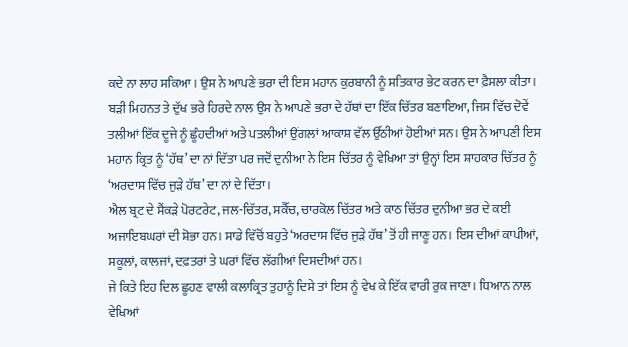ਕਦੇ ਨਾ ਲਾਹ ਸਕਿਆ। ਉਸ ਨੇ ਆਪਣੇ ਭਰਾ ਦੀ ਇਸ ਮਹਾਨ ਕੁਰਬਾਨੀ ਨੂੰ ਸਤਿਕਾਰ ਭੇਟ ਕਰਨ ਦਾ ਫ਼ੈਸਲਾ ਕੀਤਾ। ਬੜੀ ਮਿਹਨਤ ਤੇ ਦੁੱਖ ਭਰੇ ਹਿਰਦੇ ਨਾਲ ਉਸ ਨੇ ਆਪਣੇ ਭਰਾ ਦੇ ਹੱਥਾਂ ਦਾ ਇੱਕ ਚਿੱਤਰ ਬਣਾਇਆ, ਜਿਸ ਵਿੱਚ ਦੋਵੇਂ ਤਲੀਆਂ ਇੱਕ ਦੂਜੇ ਨੂੰ ਛੂੰਹਦੀਆਂ ਅਤੇ ਪਤਲੀਆਂ ਉਂਗਲਾਂ ਆਕਾਸ਼ ਵੱਲ ਉੱਠੀਆਂ ਹੋਈਆਂ ਸਨ। ਉਸ ਨੇ ਆਪਣੀ ਇਸ ਮਹਾਨ ਕ੍ਰਿਤ ਨੂੰ ‘ਹੱਥ’ ਦਾ ਨਾਂ ਦਿੱਤਾ ਪਰ ਜਦੋਂ ਦੁਨੀਆ ਨੇ ਇਸ ਚਿੱਤਰ ਨੂੰ ਵੇਖਿਆ ਤਾਂ ਉਨ੍ਹਾਂ ਇਸ ਸ਼ਾਹਕਾਰ ਚਿੱਤਰ ਨੂੰ ‘ਅਰਦਾਸ ਵਿੱਚ ਜੁੜੇ ਹੱਥ’ ਦਾ ਨਾਂ ਦੇ ਦਿੱਤਾ।
ਐਲ ਬ੍ਰਟ ਦੇ ਸੈਂਕੜੇ ਪੋਰਟਰੇਟ, ਜਲ-ਚਿੱਤਰ, ਸਕੈੱਚ, ਚਾਰਕੋਲ ਚਿੱਤਰ ਅਤੇ ਕਾਠ ਚਿੱਤਰ ਦੁਨੀਆ ਭਰ ਦੇ ਕਈ ਅਜਾਇਬਘਰਾਂ ਦੀ ਸ਼ੋਭਾ ਹਨ। ਸਾਡੇ ਵਿੱਚੋਂ ਬਹੁਤੇ ‘ਅਰਦਾਸ ਵਿੱਚ ਜੁੜੇ ਹੱਥ’ ਤੋਂ ਹੀ ਜਾਣੂ ਹਨ। ਇਸ ਦੀਆਂ ਕਾਪੀਆਂ, ਸਕੂਲਾਂ, ਕਾਲਜਾਂ, ਦਫ਼ਤਰਾਂ ਤੇ ਘਰਾਂ ਵਿੱਚ ਲੱਗੀਆਂ ਦਿਸਦੀਆਂ ਹਨ।
ਜੇ ਕਿਤੇ ਇਹ ਦਿਲ ਛੂਹਣ ਵਾਲੀ ਕਲਾਕ੍ਰਿਤ ਤੁਹਾਨੂੰ ਦਿਸੇ ਤਾਂ ਇਸ ਨੂੰ ਵੇਖ ਕੇ ਇੱਕ ਵਾਰੀ ਰੁਕ ਜਾਣਾ। ਧਿਆਨ ਨਾਲ ਵੇਖਿਆਂ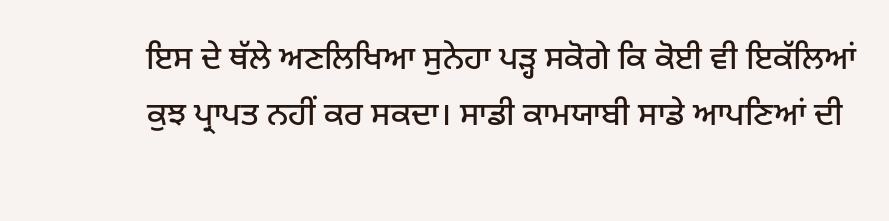ਇਸ ਦੇ ਥੱਲੇ ਅਣਲਿਖਿਆ ਸੁਨੇਹਾ ਪੜ੍ਹ ਸਕੋਗੇ ਕਿ ਕੋਈ ਵੀ ਇਕੱਲਿਆਂ ਕੁਝ ਪ੍ਰਾਪਤ ਨਹੀਂ ਕਰ ਸਕਦਾ। ਸਾਡੀ ਕਾਮਯਾਬੀ ਸਾਡੇ ਆਪਣਿਆਂ ਦੀ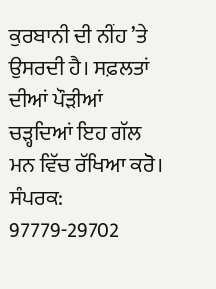ਕੁਰਬਾਨੀ ਦੀ ਨੀਂਹ ’ਤੇ ਉਸਰਦੀ ਹੈ। ਸਫ਼ਲਤਾਂ ਦੀਆਂ ਪੌੜੀਆਂ ਚੜ੍ਹਦਿਆਂ ਇਹ ਗੱਲ ਮਨ ਵਿੱਚ ਰੱਖਿਆ ਕਰੋ।
ਸੰਪਰਕ: 97779-29702